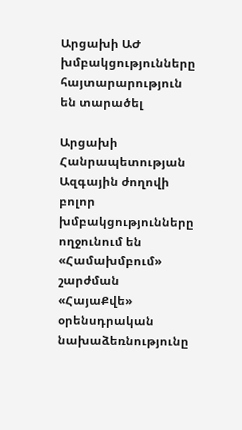Արցախի ԱԺ խմբակցությունները հայտարարություն են տարածել

Արցախի Հանրապետության Ազգային ժողովի բոլոր խմբակցությունները ողջունում են «Համախմբում» շարժման «ՀայաՔվե» օրենսդրական նախաձեռնությունը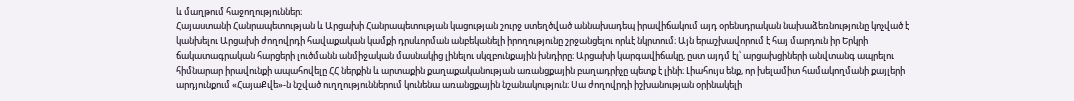և մաղթում հաջողություններ։
Հայաստանի Հանրապետության և Արցախի Հանրապետության կացության շուրջ ստեղծված աննախադեպ իրավիճակում այդ օրենսդրական նախաձեռնությունը կոչված է կանխելու Արցախի ժողովրդի հավաքական կամքի դրսևորման անբեկանելի իրողությունը շրջանցելու որևէ նկրտում։ Այն երաշխավորում է հայ մարդուն իր Երկրի ճակատագրական հարցերի լուծմանն անմիջական մասնակից լինելու սկզբունքային խնդիրը։ Արցախի կարգավիճակը, ըստ այդմ էլ՝ արցախցիների անվտանգ ապրելու հիմնարար իրավունքի ապահովելը ՀՀ ներքին և արտաքին քաղաքականության առանցքային բաղադրիչը պետք է լինի։ Լիահույս ենք, որ խելամիտ համակողմանի քայլերի արդյունքում «ՀայաՔվե»-ն նշված ուղղություններում կունենա առանցքային նշանակություն։ Սա ժողովրդի իշխանության օրինակելի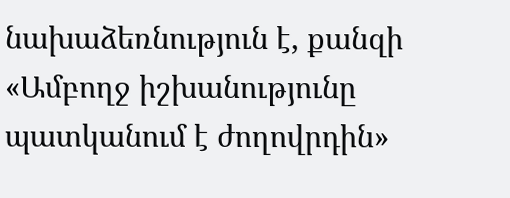նախաձեռնություն է, քանզի «Ամբողջ իշխանությունը պատկանում է ժողովրդին»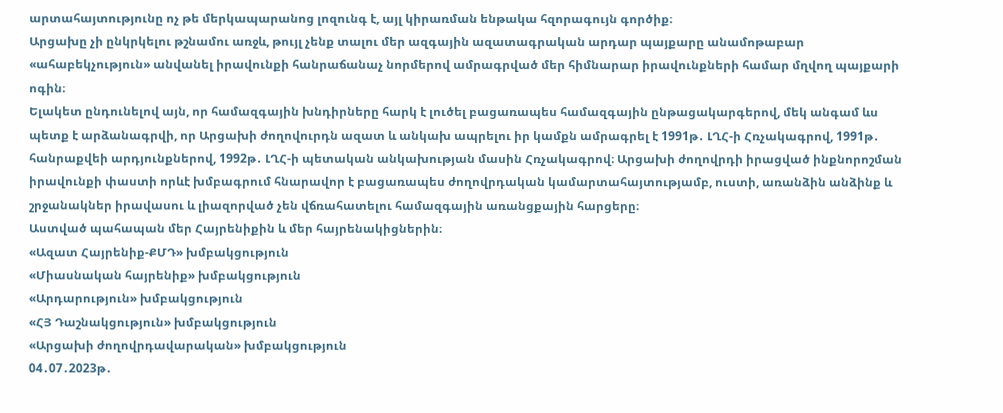արտահայտությունը ոչ թե մերկապարանոց լոզունգ է, այլ կիրառման ենթակա հզորագույն գործիք։
Արցախը չի ընկրկելու թշնամու առջև, թույլ չենք տալու մեր ազգային ազատագրական արդար պայքարը անամոթաբար «ահաբեկչություն» անվանել իրավունքի հանրաճանաչ նորմերով ամրագրված մեր հիմնարար իրավունքների համար մղվող պայքարի ոգին։
Ելակետ ընդունելով այն, որ համազգային խնդիրները հարկ է լուծել բացառապես համազգային ընթացակարգերով, մեկ անգամ ևս պետք է արձանագրվի, որ Արցախի ժողովուրդն ազատ և անկախ ապրելու իր կամքն ամրագրել է 1991թ․ ԼՂՀ-ի Հռչակագրով, 1991թ․ հանրաքվեի արդյունքներով, 1992թ․ ԼՂՀ-ի պետական անկախության մասին Հռչակագրով։ Արցախի ժողովրդի իրացված ինքնորոշման իրավունքի փաստի որևէ խմբագրում հնարավոր է բացառապես ժողովրդական կամարտահայտությամբ, ուստի, առանձին անձինք և շրջանակներ իրավասու և լիազորված չեն վճռահատելու համազգային առանցքային հարցերը։
Աստված պահապան մեր Հայրենիքին և մեր հայրենակիցներին։
«Ազատ Հայրենիք-ՔՄԴ» խմբակցություն
«Միասնական հայրենիք» խմբակցություն
«Արդարություն» խմբակցություն
«ՀՅ Դաշնակցություն» խմբակցություն
«Արցախի ժողովրդավարական» խմբակցություն
04․07․2023թ․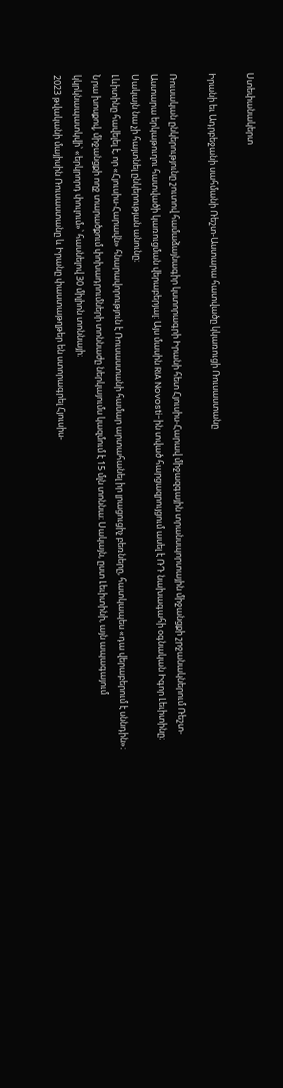Ստեփանակերտ

Իրանի եւ Ադրբեջանի սահմանի Ռեշտ-Աստարա հատվածը կկառուցի Ռուսաստանը

Ռուսական ընկերությունը շուտով համաձայնագիր կստորագրի Իրանի հետ Հյուսիս-Հարավ միջազգային տրանսպորտային միջանցքի շրջանակներում Ռեշտ-Աստարա երկաթուղու հատվածի կառուցման վերաբերյալ: Այս մասին RIA Novosti-ին տված հարցազրույցում ասել է ՌԴ նախագահի օգնական Իգոր Լեւիտինը։ Սակայն նա չի հայտնել ընկերության անունը։
Լևիտինը հավելել է, որ «Հյուսիս-Հարավն» հնարավորություն է Ռուսաստանի համար արտահանել իր լրացուցիչ բեռները, հատկապես «դա վերաբերում է սննդին»։
Նրա խոսքով, միջանցքի ողջ տարածքում փոխադրումների տոննաժը ներկայումս կազմում է 15 մլն տոննա։ Սակայն, ըստ Լեւիտինի, այն ապագայում կկրկնապատկվի՝ «երկրորդ փուլում»՝ հասնելով 30 միլիոն տոննայի։
2023 թվականի մայիսին Ռուսաստանը և Իրանը փաստաթղթեր են ստորագրել Հյուսիս-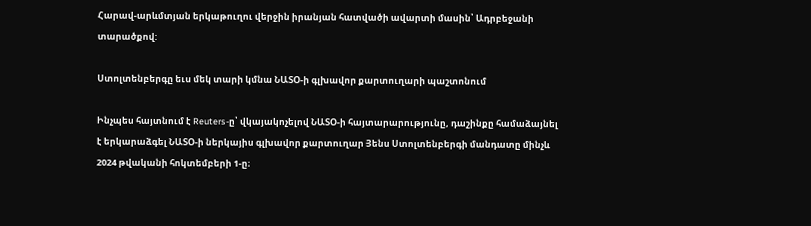Հարավ-արևմտյան երկաթուղու վերջին իրանյան հատվածի ավարտի մասին՝ Ադրբեջանի տարածքով:

Ստոլտենբերգը եւս մեկ տարի կմնա ՆԱՏՕ-ի գլխավոր քարտուղարի պաշտոնում

Ինչպես հայտնում է Reuters-ը՝ վկայակոչելով ՆԱՏՕ-ի հայտարարությունը, դաշինքը համաձայնել է երկարաձգել ՆԱՏՕ-ի ներկայիս գլխավոր քարտուղար Յենս Ստոլտենբերգի մանդատը մինչև 2024 թվականի հոկտեմբերի 1-ը։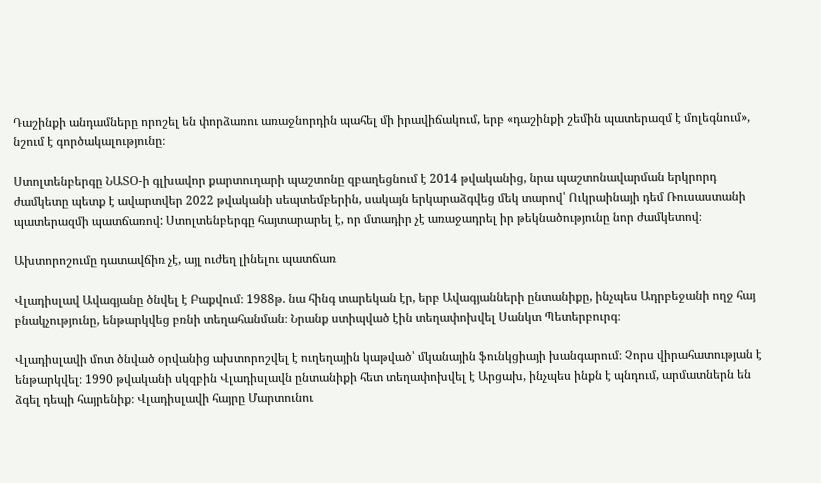Դաշինքի անդամները որոշել են փորձառու առաջնորդին պահել մի իրավիճակում, երբ «դաշինքի շեմին պատերազմ է մոլեգնում», նշում է գործակալությունը։

Ստոլտենբերգը ՆԱՏՕ-ի գլխավոր քարտուղարի պաշտոնը զբաղեցնում է 2014 թվականից, նրա պաշտոնավարման երկրորդ ժամկետը պետք է ավարտվեր 2022 թվականի սեպտեմբերին, սակայն երկարաձգվեց մեկ տարով՝ Ուկրաինայի դեմ Ռուսաստանի պատերազմի պատճառով: Ստոլտենբերգը հայտարարել է, որ մտադիր չէ առաջադրել իր թեկնածությունը նոր ժամկետով։

Ախտորոշումը դատավճիռ չէ, այլ ուժեղ լինելու պատճառ

Վլադիսլավ Ավագյանը ծնվել է Բաքվում։ 1988թ. նա հինգ տարեկան էր, երբ Ավագյանների ընտանիքը, ինչպես Ադրբեջանի ողջ հայ բնակչությունը, ենթարկվեց բռնի տեղահանման։ Նրանք ստիպված էին տեղափոխվել Սանկտ Պետերբուրգ։

Վլադիսլավի մոտ ծնված օրվանից ախտորոշվել է ուղեղային կաթված՝ մկանային ֆունկցիայի խանգարում։ Չորս վիրահատության է ենթարկվել։ 1990 թվականի սկզբին Վլադիսլավն ընտանիքի հետ տեղափոխվել է Արցախ, ինչպես ինքն է պնդում, արմատներն են ձգել դեպի հայրենիք։ Վլադիսլավի հայրը Մարտունու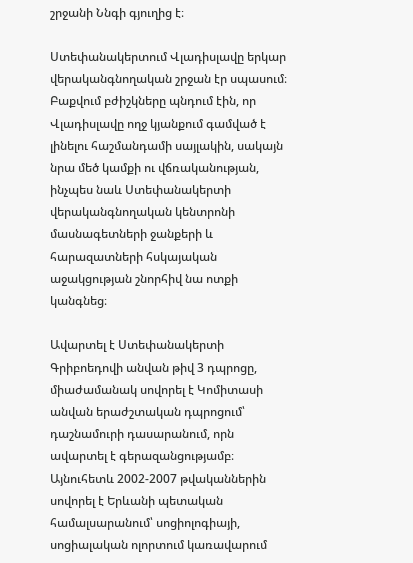շրջանի Ննգի գյուղից է։

Ստեփանակերտում Վլադիսլավը երկար վերականգնողական շրջան էր սպասում։ Բաքվում բժիշկները պնդում էին, որ Վլադիսլավը ողջ կյանքում գամված է լինելու հաշմանդամի սայլակին, սակայն նրա մեծ կամքի ու վճռականության, ինչպես նաև Ստեփանակերտի վերականգնողական կենտրոնի մասնագետների ջանքերի և հարազատների հսկայական աջակցության շնորհիվ նա ոտքի կանգնեց։

Ավարտել է Ստեփանակերտի Գրիբոեդովի անվան թիվ 3 դպրոցը, միաժամանակ սովորել է Կոմիտասի անվան երաժշտական դպրոցում՝ դաշնամուրի դասարանում, որն ավարտել է գերազանցությամբ։ Այնուհետև 2002-2007 թվականներին սովորել է Երևանի պետական համալսարանում՝ սոցիոլոգիայի, սոցիալական ոլորտում կառավարում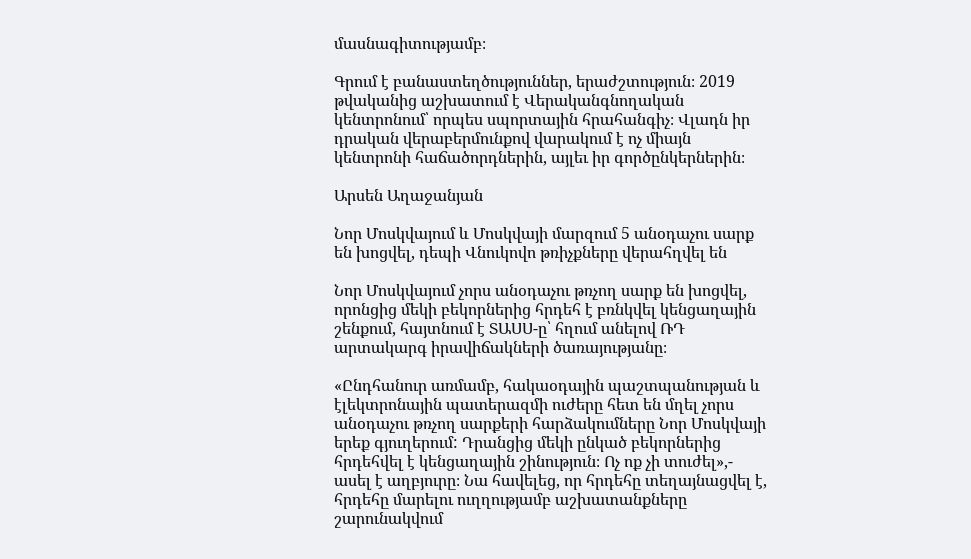մասնագիտությամբ։

Գրում է բանաստեղծություններ, երաժշտություն։ 2019 թվականից աշխատում է Վերականգնողական կենտրոնում՝ որպես սպորտային հրահանգիչ։ Վլադն իր դրական վերաբերմունքով վարակում է ոչ միայն կենտրոնի հաճածորդներին, այլեւ իր գործընկերներին։

Արսեն Աղաջանյան

Նոր Մոսկվայում և Մոսկվայի մարզում 5 անօդաչու սարք են խոցվել, դեպի Վնուկովո թռիչքները վերահղվել են

Նոր Մոսկվայում չորս անօդաչու թռչող սարք են խոցվել, որոնցից մեկի բեկորներից հրդեհ է բռնկվել կենցաղային շենքում, հայտնում է ՏԱՍՍ-ը՝ հղում անելով ՌԴ արտակարգ իրավիճակների ծառայությանը։

«Ընդհանուր առմամբ, հակաօդային պաշտպանության և էլեկտրոնային պատերազմի ուժերը հետ են մղել չորս անօդաչու թռչող սարքերի հարձակումները Նոր Մոսկվայի երեք գյուղերում: Դրանցից մեկի ընկած բեկորներից հրդեհվել է կենցաղային շինություն։ Ոչ ոք չի տուժել»,- ասել է աղբյուրը։ Նա հավելեց, որ հրդեհը տեղայնացվել է, հրդեհը մարելու ուղղությամբ աշխատանքները շարունակվում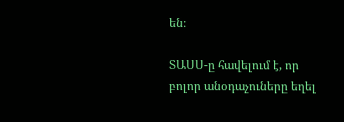են։

ՏԱՍՍ-ը հավելում է, որ բոլոր անօդաչուները եղել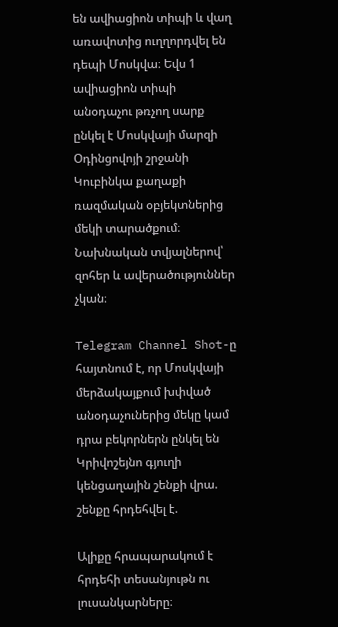են ավիացիոն տիպի և վաղ առավոտից ուղղորդվել են դեպի Մոսկվա։ Եվս 1 ավիացիոն տիպի անօդաչու թռչող սարք ընկել է Մոսկվայի մարզի Օդինցովոյի շրջանի Կուբինկա քաղաքի ռազմական օբյեկտներից մեկի տարածքում։ Նախնական տվյալներով՝ զոհեր և ավերածություններ չկան։

Telegram Channel Shot-ը հայտնում է, որ Մոսկվայի մերձակայքում խփված անօդաչուներից մեկը կամ դրա բեկորներն ընկել են Կրիվոշեյնո գյուղի կենցաղային շենքի վրա. շենքը հրդեհվել է.

Ալիքը հրապարակում է հրդեհի տեսանյութն ու լուսանկարները։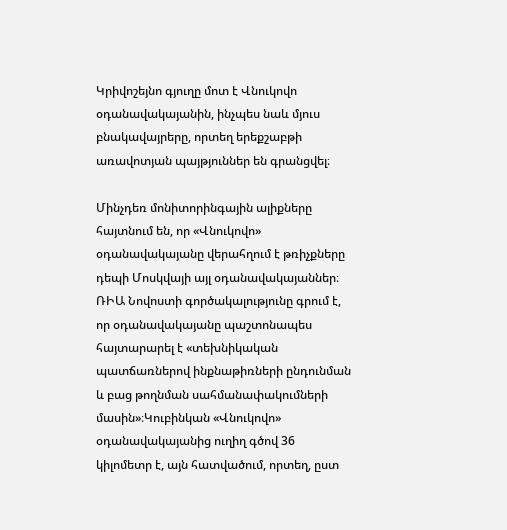Կրիվոշեյնո գյուղը մոտ է Վնուկովո օդանավակայանին, ինչպես նաև մյուս բնակավայրերը, որտեղ երեքշաբթի առավոտյան պայթյուններ են գրանցվել։

Մինչդեռ մոնիտորինգային ալիքները հայտնում են, որ «Վնուկովո» օդանավակայանը վերահղում է թռիչքները դեպի Մոսկվայի այլ օդանավակայաններ։ ՌԻԱ Նովոստի գործակալությունը գրում է, որ օդանավակայանը պաշտոնապես հայտարարել է «տեխնիկական պատճառներով ինքնաթիռների ընդունման և բաց թողնման սահմանափակումների մասին»։Կուբինկան «Վնուկովո» օդանավակայանից ուղիղ գծով 36 կիլոմետր է, այն հատվածում, որտեղ, ըստ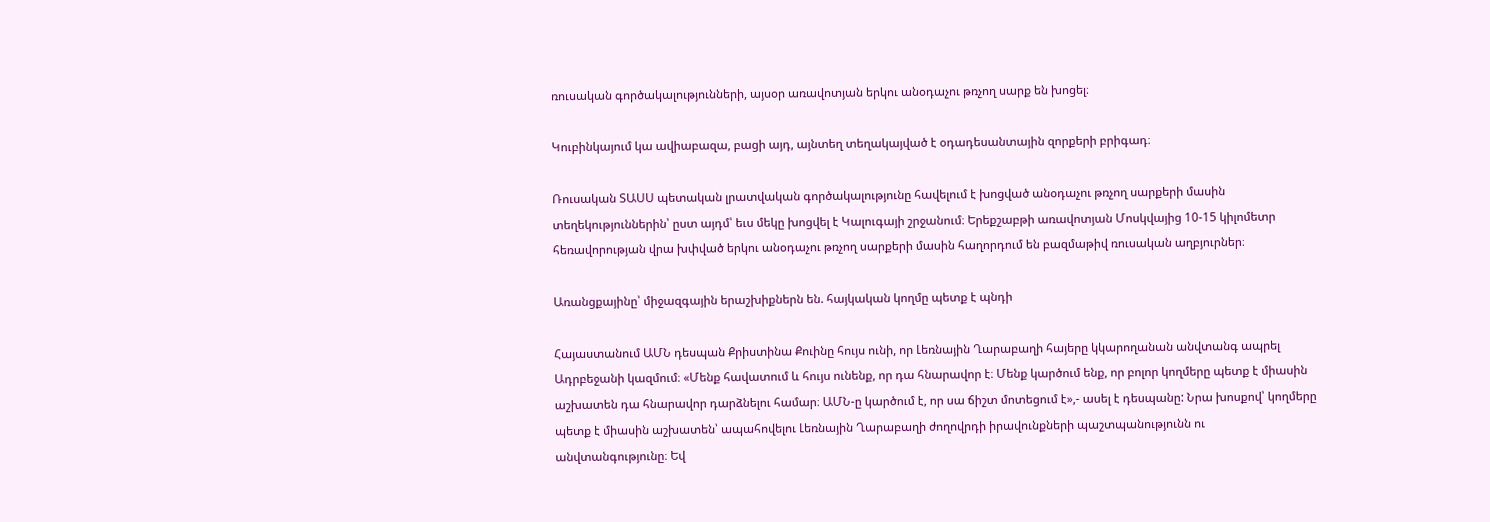ռուսական գործակալությունների, այսօր առավոտյան երկու անօդաչու թռչող սարք են խոցել։

Կուբինկայում կա ավիաբազա, բացի այդ, այնտեղ տեղակայված է օդադեսանտային զորքերի բրիգադ։

Ռուսական ՏԱՍՍ պետական լրատվական գործակալությունը հավելում է խոցված անօդաչու թռչող սարքերի մասին տեղեկություններին՝ ըստ այդմ՝ եւս մեկը խոցվել է Կալուգայի շրջանում։ Երեքշաբթի առավոտյան Մոսկվայից 10-15 կիլոմետր հեռավորության վրա խփված երկու անօդաչու թռչող սարքերի մասին հաղորդում են բազմաթիվ ռուսական աղբյուրներ։

Առանցքայինը՝ միջազգային երաշխիքներն են. հայկական կողմը պետք է պնդի

Հայաստանում ԱՄՆ դեսպան Քրիստինա Քուինը հույս ունի, որ Լեռնային Ղարաբաղի հայերը կկարողանան անվտանգ ապրել Ադրբեջանի կազմում։ «Մենք հավատում և հույս ունենք, որ դա հնարավոր է։ Մենք կարծում ենք, որ բոլոր կողմերը պետք է միասին աշխատեն դա հնարավոր դարձնելու համար։ ԱՄՆ-ը կարծում է, որ սա ճիշտ մոտեցում է»,- ասել է դեսպանը: Նրա խոսքով՝ կողմերը պետք է միասին աշխատեն՝ ապահովելու Լեռնային Ղարաբաղի ժողովրդի իրավունքների պաշտպանությունն ու անվտանգությունը։ Եվ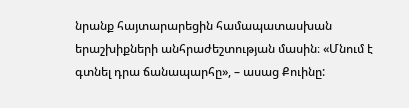նրանք հայտարարեցին համապատասխան երաշխիքների անհրաժեշտության մասին։ «Մնում է գտնել դրա ճանապարհը», – ասաց Քուինը: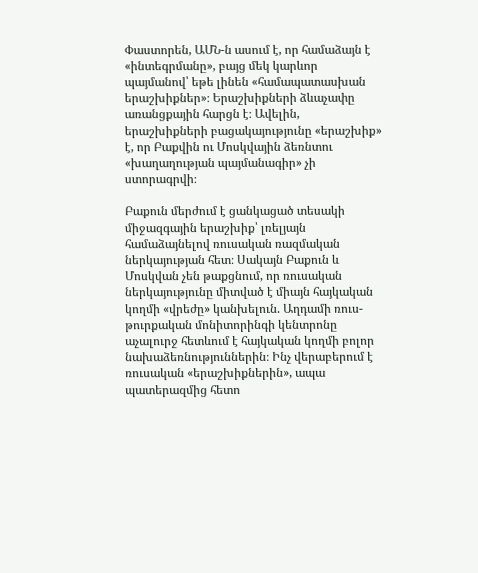Փաստորեն, ԱՄՆ-ն ասում է, որ համաձայն է «ինտեգրմանը», բայց մեկ կարևոր պայմանով՝ եթե լինեն «համապատասխան երաշխիքներ»։ Երաշխիքների ձևաչափը առանցքային հարցն է։ Ավելին, երաշխիքների բացակայությունը «երաշխիք» է, որ Բաքվին ու Մոսկվային ձեռնտու «խաղաղության պայմանագիր» չի ստորագրվի։

Բաքուն մերժում է ցանկացած տեսակի միջազգային երաշխիք՝ լռելյայն համաձայնելով ռուսական ռազմական ներկայության հետ։ Սակայն Բաքուն և Մոսկվան չեն թաքցնում, որ ռուսական ներկայությունը միտված է միայն հայկական կողմի «վրեժը» կանխելուն. Աղդամի ռուս-թուրքական մոնիտորինգի կենտրոնը աչալուրջ հետևում է հայկական կողմի բոլոր նախաձեռնություններին։ Ինչ վերաբերում է ռուսական «երաշխիքներին», ապա պատերազմից հետո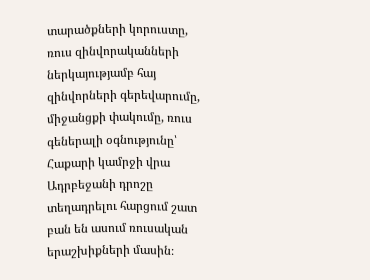տարածքների կորուստը, ռուս զինվորականների ներկայությամբ հայ զինվորների գերեվարումը, միջանցքի փակումը, ռուս գեներալի օգնությունը՝ Հաքարի կամրջի վրա Ադրբեջանի դրոշը տեղադրելու հարցում շատ բան են ասում ռուսական երաշխիքների մասին։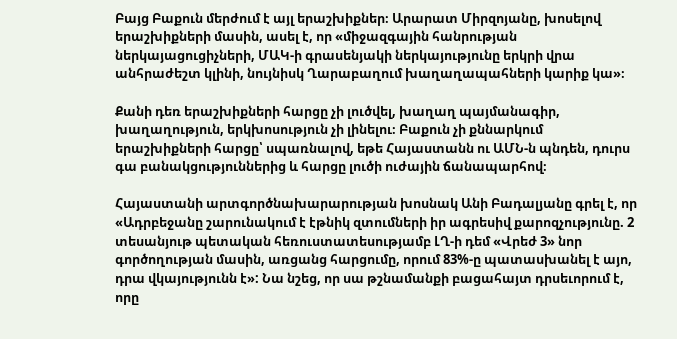Բայց Բաքուն մերժում է այլ երաշխիքներ։ Արարատ Միրզոյանը, խոսելով երաշխիքների մասին, ասել է, որ «միջազգային հանրության ներկայացուցիչների, ՄԱԿ-ի գրասենյակի ներկայությունը երկրի վրա անհրաժեշտ կլինի, նույնիսկ Ղարաբաղում խաղաղապահների կարիք կա»։

Քանի դեռ երաշխիքների հարցը չի լուծվել, խաղաղ պայմանագիր, խաղաղություն, երկխոսություն չի լինելու։ Բաքուն չի քննարկում երաշխիքների հարցը՝ սպառնալով, եթե Հայաստանն ու ԱՄՆ-ն պնդեն, դուրս գա բանակցություններից և հարցը լուծի ուժային ճանապարհով։

Հայաստանի արտգործնախարարության խոսնակ Անի Բադալյանը գրել է, որ «Ադրբեջանը շարունակում է էթնիկ զտումների իր ագրեսիվ քարոզչությունը. 2 տեսանյութ պետական հեռուստատեսությամբ ԼՂ-ի դեմ «Վրեժ 3» նոր գործողության մասին, առցանց հարցումը, որում 83%-ը պատասխանել է այո, դրա վկայությունն է»: Նա նշեց, որ սա թշնամանքի բացահայտ դրսեւորում է, որը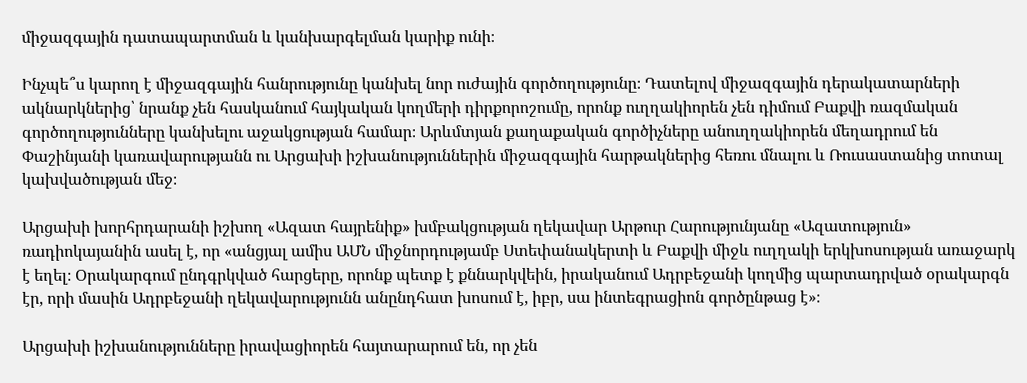միջազգային դատապարտման և կանխարգելման կարիք ունի։

Ինչպե՞ս կարող է միջազգային հանրությունը կանխել նոր ուժային գործողությունը։ Դատելով միջազգային դերակատարների ակնարկներից՝ նրանք չեն հասկանում հայկական կողմերի դիրքորոշումը, որոնք ուղղակիորեն չեն դիմում Բաքվի ռազմական գործողությունները կանխելու աջակցության համար։ Արևմտյան քաղաքական գործիչները անուղղակիորեն մեղադրում են Փաշինյանի կառավարությանն ու Արցախի իշխանություններին միջազգային հարթակներից հեռու մնալու և Ռուսաստանից տոտալ կախվածության մեջ։

Արցախի խորհրդարանի իշխող «Ազատ հայրենիք» խմբակցության ղեկավար Արթուր Հարությունյանը «Ազատություն» ռադիոկայանին ասել է, որ «անցյալ ամիս ԱՄՆ միջնորդությամբ Ստեփանակերտի և Բաքվի միջև ուղղակի երկխոսության առաջարկ է եղել։ Օրակարգում ընդգրկված հարցերը, որոնք պետք է քննարկվեին, իրականում Ադրբեջանի կողմից պարտադրված օրակարգն էր, որի մասին Ադրբեջանի ղեկավարությունն անընդհատ խոսում է, իբր, սա ինտեգրացիոն գործընթաց է»։

Արցախի իշխանությունները իրավացիորեն հայտարարում են, որ չեն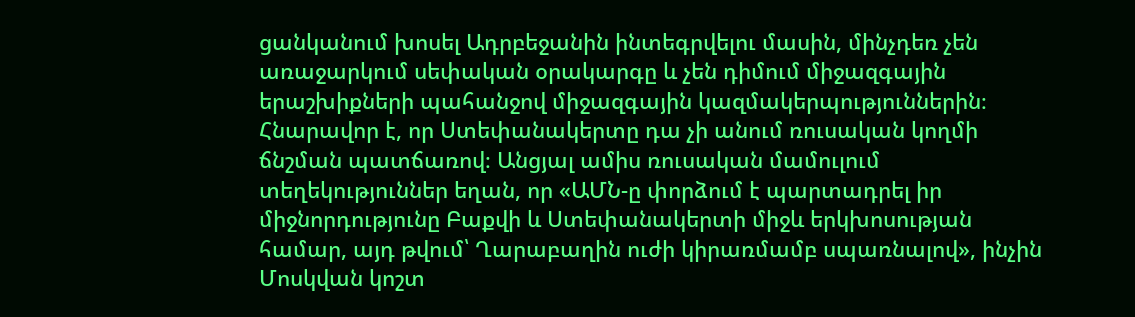ցանկանում խոսել Ադրբեջանին ինտեգրվելու մասին, մինչդեռ չեն առաջարկում սեփական օրակարգը և չեն դիմում միջազգային երաշխիքների պահանջով միջազգային կազմակերպություններին։ Հնարավոր է, որ Ստեփանակերտը դա չի անում ռուսական կողմի ճնշման պատճառով։ Անցյալ ամիս ռուսական մամուլում տեղեկություններ եղան, որ «ԱՄՆ-ը փորձում է պարտադրել իր միջնորդությունը Բաքվի և Ստեփանակերտի միջև երկխոսության համար, այդ թվում՝ Ղարաբաղին ուժի կիրառմամբ սպառնալով», ինչին Մոսկվան կոշտ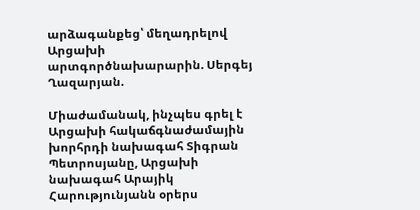արձագանքեց՝ մեղադրելով Արցախի արտգործնախարարին. Սերգեյ Ղազարյան.

Միաժամանակ, ինչպես գրել է Արցախի հակաճգնաժամային խորհրդի նախագահ Տիգրան Պետրոսյանը, Արցախի նախագահ Արայիկ Հարությունյանն օրերս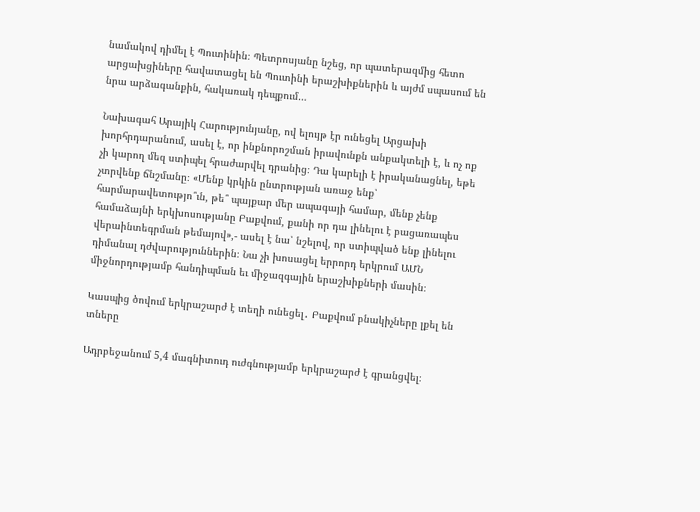նամակով դիմել է Պուտինին։ Պետրոսյանը նշեց, որ պատերազմից հետո արցախցիները հավատացել են Պուտինի երաշխիքներին և այժմ սպասում են նրա արձագանքին, հակառակ դեպքում…

Նախագահ Արայիկ Հարությունյանը, ով ելույթ էր ունեցել Արցախի խորհրդարանում, ասել է, որ ինքնորոշման իրավունքն անքակտելի է, և ոչ ոք չի կարող մեզ ստիպել հրաժարվել դրանից։ Դա կարելի է իրականացնել, եթե չտրվենք ճնշմանը։ «Մենք կրկին ընտրության առաջ ենք՝ հարմարավետությո՞ւն, թե՞ պայքար մեր ապագայի համար, մենք չենք համաձայնի երկխոսությանը Բաքվում, քանի որ դա լինելու է բացառապես վերաինտեգրման թեմայով»,- ասել է նա՝ նշելով, որ ստիպված ենք լինելու դիմանալ դժվարություններին։ Նա չի խոսացել երրորդ երկրում ԱՄՆ միջնորդությամբ հանդիպման եւ միջազգային երաշխիքների մասին։

Կասպից ծովում երկրաշարժ է տեղի ունեցել․ Բաքվում բնակիչները լքել են տները

Ադրբեջանում 5,4 մագնիտուդ ուժգնությամբ երկրաշարժ է գրանցվել։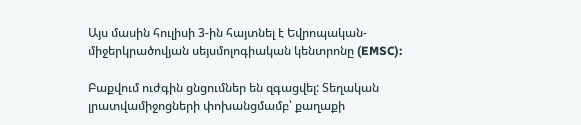Այս մասին հուլիսի 3-ին հայտնել է Եվրոպական-միջերկրածովյան սեյսմոլոգիական կենտրոնը (EMSC):

Բաքվում ուժգին ցնցումներ են զգացվել: Տեղական լրատվամիջոցների փոխանցմամբ՝ քաղաքի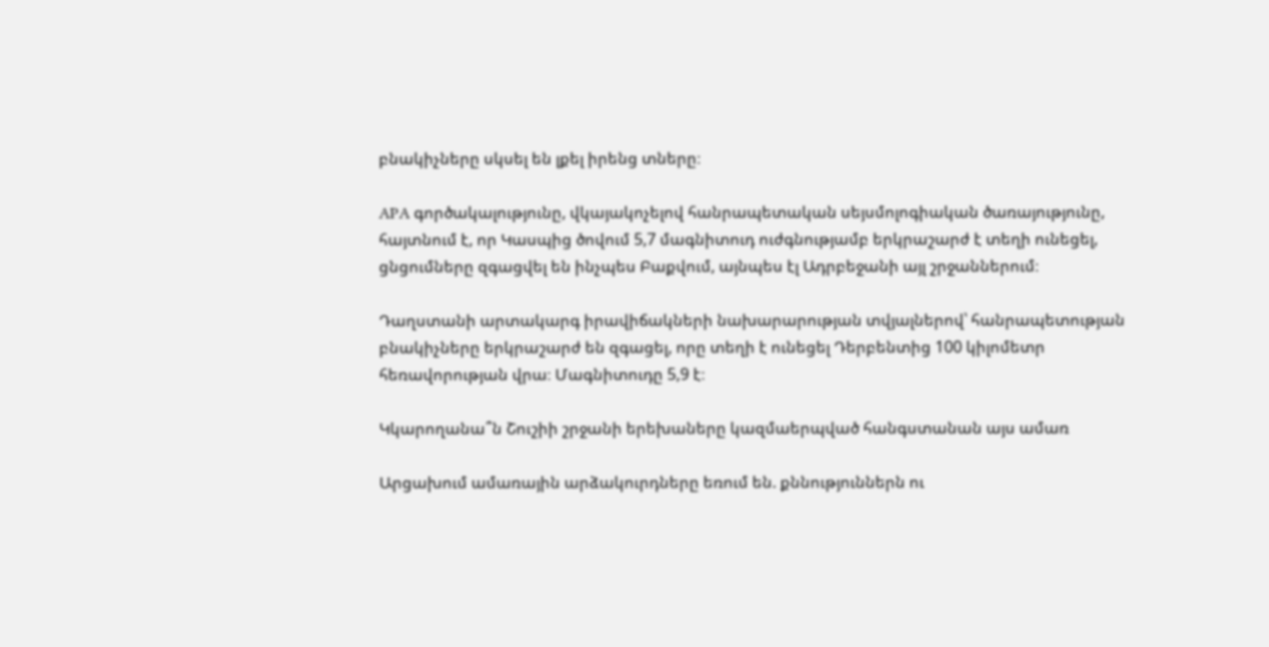բնակիչները սկսել են լքել իրենց տները։

APA գործակալությունը, վկայակոչելով հանրապետական սեյսմոլոգիական ծառայությունը, հայտնում է, որ Կասպից ծովում 5,7 մագնիտուդ ուժգնությամբ երկրաշարժ է տեղի ունեցել, ցնցումները զգացվել են ինչպես Բաքվում, այնպես էլ Ադրբեջանի այլ շրջաններում։

Դաղստանի արտակարգ իրավիճակների նախարարության տվյալներով՝ հանրապետության բնակիչները երկրաշարժ են զգացել, որը տեղի է ունեցել Դերբենտից 100 կիլոմետր հեռավորության վրա։ Մագնիտուդը 5,9 է։

Կկարողանա՞ն Շուշիի շրջանի երեխաները կազմաերպված հանգստանան այս ամառ

Արցախում ամառային արձակուրդները եռում են. քննություններն ու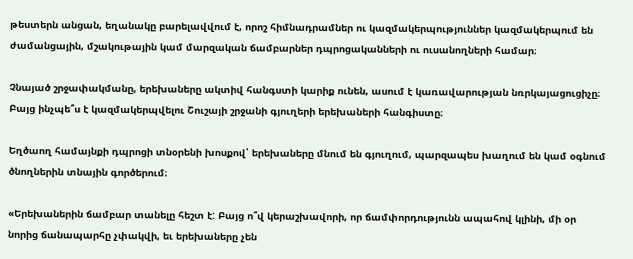թեստերն անցան, եղանակը բարելավվում է, որոշ հիմնադրամներ ու կազմակերպություններ կազմակերպում են ժամանցային, մշակութային կամ մարզական ճամբարներ դպրոցականների ու ուսանողների համար։

Չնայած շրջափակմանը, երեխաները ակտիվ հանգստի կարիք ունեն, ասում է կառավարության նռրկայացուցիչը։ Բայց ինչպե՞ս է կազմակերպվելու Շուշայի շրջանի գյուղերի երեխաների հանգիստը։

Եղծաող համայնքի դպրոցի տնօրենի խոսքով՝ երեխաները մնում են գյուղում, պարզապես խաղում են կամ օգնում  ծնողներին տնային գործերում։

«Երեխաներին ճամբար տանելը հեշտ է: Բայց ո՞վ կերաշխավորի, որ ճամփորդությունն ապահով կլինի, մի օր նորից ճանապարհը չփակվի, եւ երեխաները չեն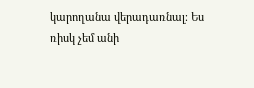կարողանա վերադառնալ։ Ես ռիսկ չեմ անի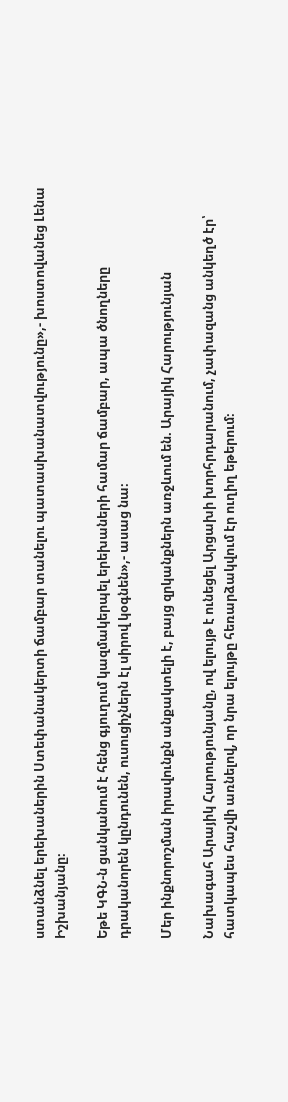ստանձնել երեխաներին Ստեփանակերտի ճամբար տանելու պատասխանատվությունը»,- խոստովանեց Լենա Իշխանյանը։

Եթե ԿԳՆ-ն ցանկանում է հենց գյուղում կազմակերպել երեխաների համար ճամբար, ապա ծնողները դրականորեն կընդունեն, ուսուցիչներն էլ սիրով կօգնեն»,- ասաց նա։

Մեր ինքնորոշման իրավունքն անքակտելի է, բայց զրկանքներն առջևում են. Արայիկ Հարությունյան

Նախագահ Արայիկ Հարությունյանը, ով ելույթ է ունեցել Արցախի խորհրդարանում, չափազանց անկեղծ էր՝ հատկապես հաշվի առնելով, որ նրա ելույթը հեռարձակվում էր ուղիղ եթերում։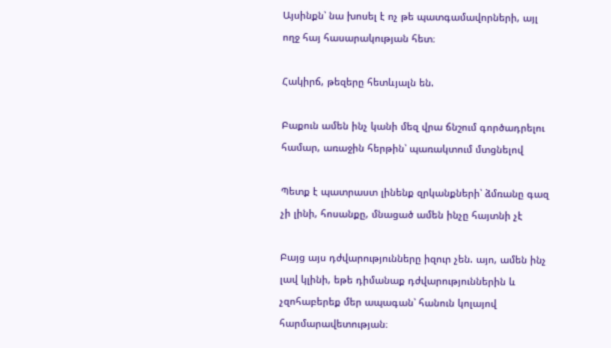Այսինքն՝ նա խոսել է ոչ թե պատգամավորների, այլ ողջ հայ հասարակության հետ։

Հակիրճ, թեզերը հետևյալն են.

Բաքուն ամեն ինչ կանի մեզ վրա ճնշում գործադրելու համար, առաջին հերթին՝ պառակտում մտցնելով

Պետք է պատրաստ լինենք զրկանքների՝ ձմռանը գազ չի լինի, հոսանքը, մնացած ամեն ինչը հայտնի չէ

Բայց այս դժվարությունները իզուր չեն. այո, ամեն ինչ լավ կլինի, եթե դիմանաք դժվարություններին և չզոհաբերեք մեր ապագան՝ հանուն կոլայով հարմարավետության։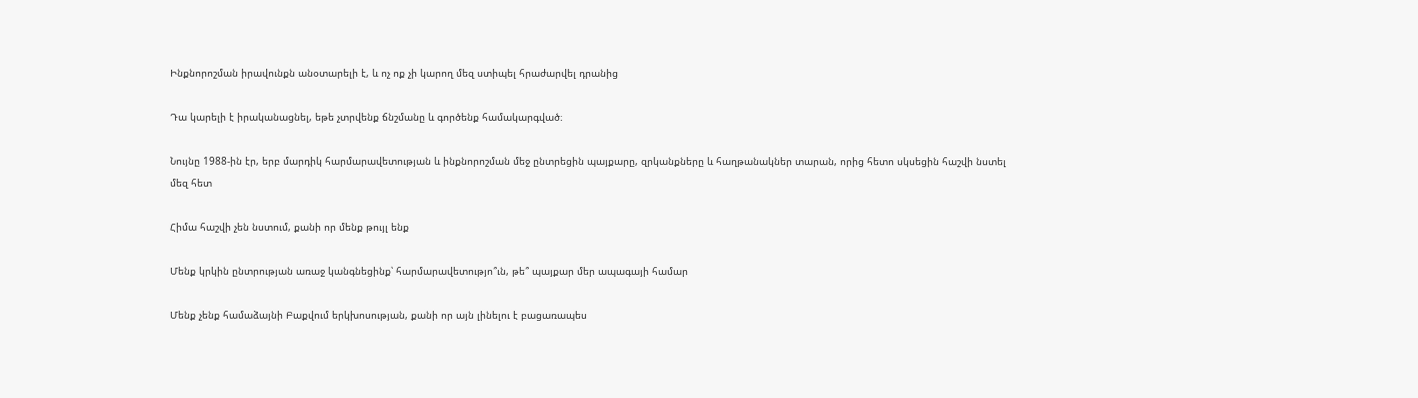Ինքնորոշման իրավունքն անօտարելի է, և ոչ ոք չի կարող մեզ ստիպել հրաժարվել դրանից

Դա կարելի է իրականացնել, եթե չտրվենք ճնշմանը և գործենք համակարգված։

Նույնը 1988-ին էր, երբ մարդիկ հարմարավետության և ինքնորոշման մեջ ընտրեցին պայքարը, զրկանքները և հաղթանակներ տարան, որից հետո սկսեցին հաշվի նստել մեզ հետ

Հիմա հաշվի չեն նստում, քանի որ մենք թույլ ենք

Մենք կրկին ընտրության առաջ կանգնեցինք՝ հարմարավետությո՞ւն, թե՞ պայքար մեր ապագայի համար

Մենք չենք համաձայնի Բաքվում երկխոսության, քանի որ այն լինելու է բացառապես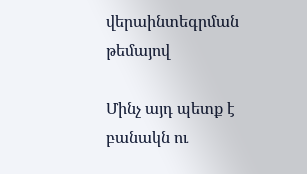վերաինտեգրման թեմայով

Մինչ այդ պետք է բանակն ու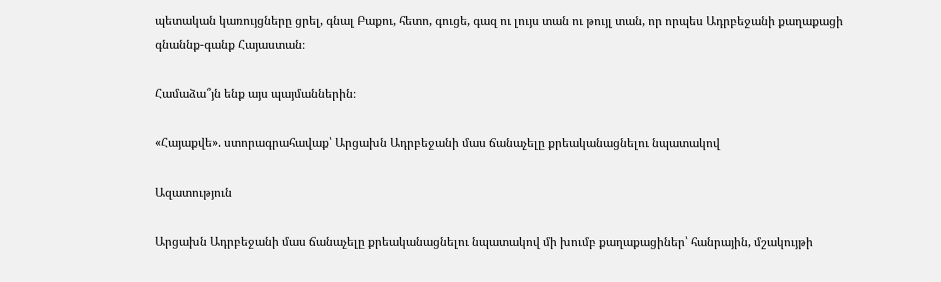պետական կառույցները ցրել, գնալ Բաքու, հետո, գուցե, գազ ու լույս տան ու թույլ տան, որ որպես Ադրբեջանի քաղաքացի գնաննք-գանք Հայաստան։

Համաձա՞յն ենք այս պայմաններին։

«Հայաքվե». ստորագրահավաք՝ Արցախն Ադրբեջանի մաս ճանաչելը քրեականացնելու նպատակով

Ազատություն

Արցախն Ադրբեջանի մաս ճանաչելը քրեականացնելու նպատակով մի խումբ քաղաքացիներ՝ հանրային, մշակույթի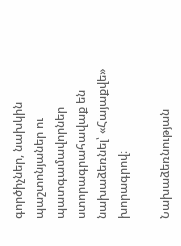գործիչներ, նախկին պաշտոնյաներ ու պատգամավորներ ստորագրահավաք են նախաձեռնել՝ «Հայաքվե» խորագրով։

Նախաձեռնության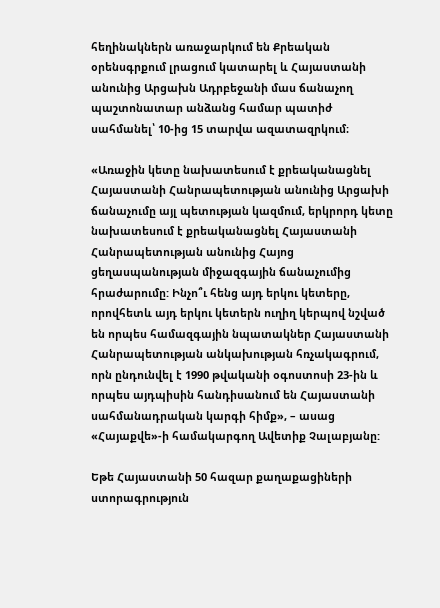հեղինակներն առաջարկում են Քրեական օրենսգրքում լրացում կատարել և Հայաստանի անունից Արցախն Ադրբեջանի մաս ճանաչող պաշտոնատար անձանց համար պատիժ սահմանել՝ 10-ից 15 տարվա ազատազրկում։

«Առաջին կետը նախատեսում է քրեականացնել Հայաստանի Հանրապետության անունից Արցախի ճանաչումը այլ պետության կազմում, երկրորդ կետը նախատեսում է քրեականացնել Հայաստանի Հանրապետության անունից Հայոց ցեղասպանության միջազգային ճանաչումից հրաժարումը: Ինչո՞ւ հենց այդ երկու կետերը, որովհետև այդ երկու կետերն ուղիղ կերպով նշված են որպես համազգային նպատակներ Հայաստանի Հանրապետության անկախության հռչակագրում, որն ընդունվել է 1990 թվականի օգոստոսի 23-ին և որպես այդպիսին հանդիսանում են Հայաստանի սահմանադրական կարգի հիմք», – ասաց «Հայաքվե»-ի համակարգող Ավետիք Չալաբյանը:

Եթե Հայաստանի 50 հազար քաղաքացիների ստորագրություն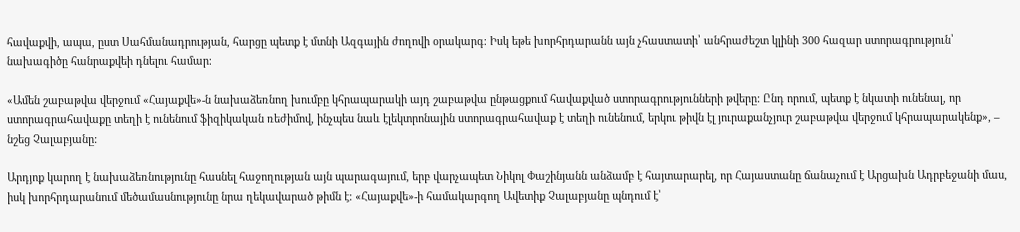հավաքվի, ապա, ըստ Սահմանադրության, հարցը պետք է մտնի Ազգային ժողովի օրակարգ։ Իսկ եթե խորհրդարանն այն չհաստատի՝ անհրաժեշտ կլինի 300 հազար ստորագրություն՝ նախագիծը հանրաքվեի դնելու համար։

«Ամեն շաբաթվա վերջում «Հայաքվե»-ն նախաձեռնող խումբը կհրապարակի այդ շաբաթվա ընթացքում հավաքված ստորագրությունների թվերը: Ընդ որում, պետք է նկատի ունենալ, որ ստորագրահավաքը տեղի է ունենում ֆիզիկական ռեժիմով, ինչպես նաև էլեկտրոնային ստորագրահավաք է տեղի ունենում, երկու թիվն էլ յուրաքանչյուր շաբաթվա վերջում կհրապարակենք», – նշեց Չալաբյանը:

Արդյոք կարող է նախաձեռնությունը հասնել հաջողության այն պարագայում, երբ վարչապետ Նիկոլ Փաշինյանն անձամբ է հայտարարել, որ Հայաստանը ճանաչում է Արցախն Ադրբեջանի մաս, իսկ խորհրդարանում մեծամասնությունը նրա ղեկավարած թիմն է։ «Հայաքվե»-ի համակարգող Ավետիք Չալաբյանը պնդում է՝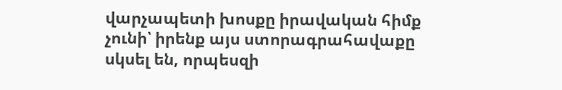վարչապետի խոսքը իրավական հիմք չունի՝ իրենք այս ստորագրահավաքը սկսել են, որպեսզի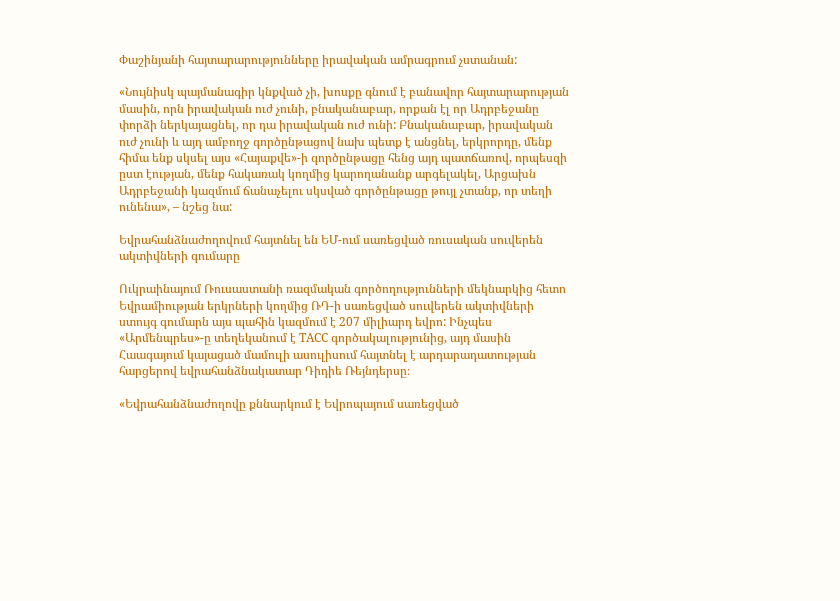Փաշինյանի հայտարարությունները իրավական ամրագրում չստանան:

«Նույնիսկ պայմանագիր կնքված չի, խոսքը գնում է բանավոր հայտարարության մասին, որն իրավական ուժ չունի, բնականաբար, որքան էլ որ Ադրբեջանը փորձի ներկայացնել, որ դա իրավական ուժ ունի: Բնականաբար, իրավական ուժ չունի և այդ ամբողջ գործընթացով նախ պետք է անցնել, երկրորդը, մենք հիմա ենք սկսել այս «Հայաքվե»-ի գործընթացը հենց այդ պատճառով, որպեսզի ըստ էության, մենք հակառակ կողմից կարողանանք արգելակել, Արցախն Ադրբեջանի կազմում ճանաչելու սկսված գործընթացը թույլ չտանք, որ տեղի ունենա», – նշեց նա:

Եվրահանձնաժողովում հայտնել են ԵՄ-ում սառեցված ռուսական սուվերեն ակտիվների գումարը

Ուկրաինայում Ռուսաստանի ռազմական գործողությունների մեկնարկից հետո Եվրամիության երկրների կողմից ՌԴ-ի սառեցված սուվերեն ակտիվների ստույգ գումարն այս պահին կազմում է 207 միլիարդ եվրո: Ինչպես «Արմենպրես»-ը տեղեկանում է ТАСС գործակալությունից, այդ մասին Հաագայում կայացած մամուլի ասուլիսում հայտնել է արդարադատության հարցերով եվրահանձնակատար Դիդիե Ռեյնդերսը։

«Եվրահանձնաժողովը քննարկում է Եվրոպայում սառեցված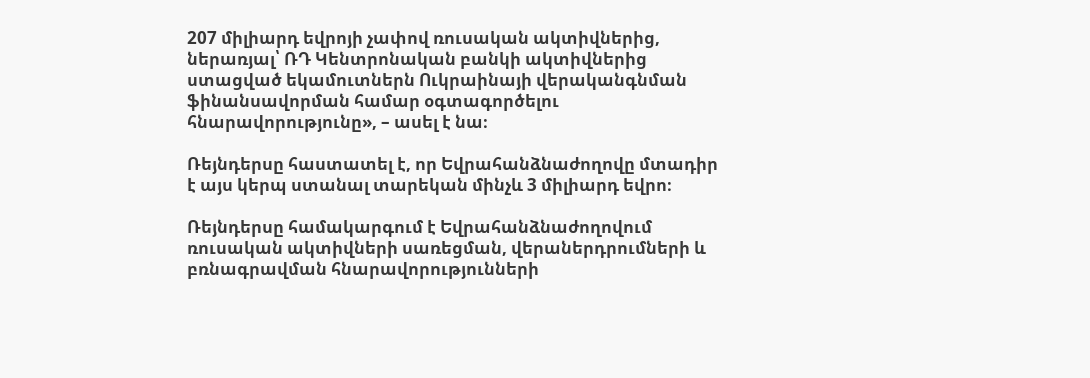207 միլիարդ եվրոյի չափով ռուսական ակտիվներից, ներառյալ՝ ՌԴ Կենտրոնական բանկի ակտիվներից ստացված եկամուտներն Ուկրաինայի վերականգնման ֆինանսավորման համար օգտագործելու հնարավորությունը», – ասել է նա։

Ռեյնդերսը հաստատել է, որ Եվրահանձնաժողովը մտադիր է այս կերպ ստանալ տարեկան մինչև 3 միլիարդ եվրո։

Ռեյնդերսը համակարգում է Եվրահանձնաժողովում ռուսական ակտիվների սառեցման, վերաներդրումների և բռնագրավման հնարավորությունների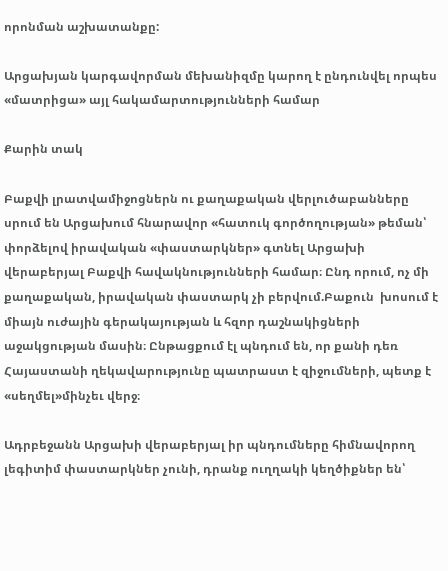որոնման աշխատանքը:

Արցախյան կարգավորման մեխանիզմը կարող է ընդունվել որպես «մատրիցա» այլ հակամարտությունների համար

Քարին տակ

Բաքվի լրատվամիջոցներն ու քաղաքական վերլուծաբանները սրում են Արցախում հնարավոր «հատուկ գործողության» թեման՝ փորձելով իրավական «փաստարկներ» գտնել Արցախի վերաբերյալ Բաքվի հավակնությունների համար։ Ընդ որում, ոչ մի քաղաքական, իրավական փաստարկ չի բերվում.Բաքուն  խոսում է միայն ուժային գերակայության և հզոր դաշնակիցների աջակցության մասին։ Ընթացքում էլ պնդում են, որ քանի դեռ Հայաստանի ղեկավարությունը պատրաստ է զիջումների, պետք է «սեղմել»մինչեւ վերջ։

Ադրբեջանն Արցախի վերաբերյալ իր պնդումները հիմնավորող լեգիտիմ փաստարկներ չունի, դրանք ուղղակի կեղծիքներ են՝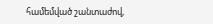համեմված շանտաժով,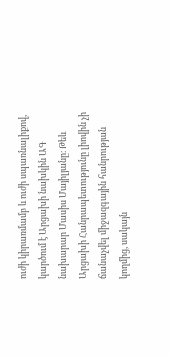ուժի կիրառմամբ և ուժի սպառնալիքով, կարծում է Արցախի նախկին ԱԳ նախարար Մասիս Մայիլյանը։ Թեև Արցախի Հանրապետությունը լիովին չի ճանաչվել միջազգային հանրության կողմից, սակայն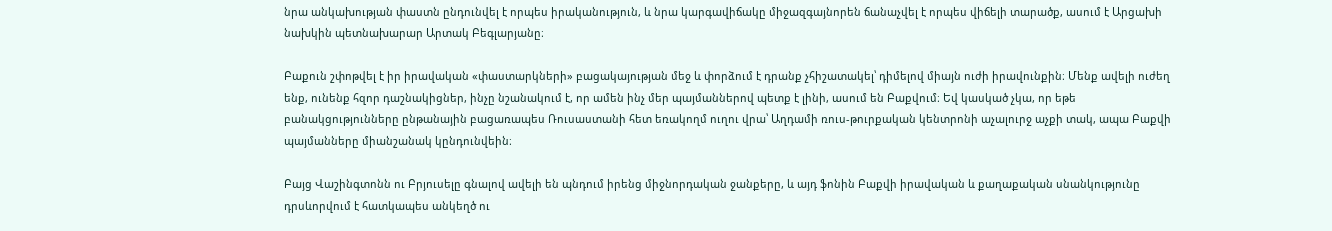նրա անկախության փաստն ընդունվել է որպես իրականություն, և նրա կարգավիճակը միջազգայնորեն ճանաչվել է որպես վիճելի տարածք, ասում է Արցախի նախկին պետնախարար Արտակ Բեգլարյանը։

Բաքուն շփոթվել է իր իրավական «փաստարկների» բացակայության մեջ և փորձում է դրանք չհիշատակել՝ դիմելով միայն ուժի իրավունքին։ Մենք ավելի ուժեղ ենք, ունենք հզոր դաշնակիցներ, ինչը նշանակում է, որ ամեն ինչ մեր պայմաններով պետք է լինի, ասում են Բաքվում։ Եվ կասկած չկա, որ եթե բանակցությունները ընթանային բացառապես Ռուսաստանի հետ եռակողմ ուղու վրա՝ Աղդամի ռուս-թուրքական կենտրոնի աչալուրջ աչքի տակ, ապա Բաքվի պայմանները միանշանակ կընդունվեին։

Բայց Վաշինգտոնն ու Բրյուսելը գնալով ավելի են պնդում իրենց միջնորդական ջանքերը, և այդ ֆոնին Բաքվի իրավական և քաղաքական սնանկությունը դրսևորվում է հատկապես անկեղծ ու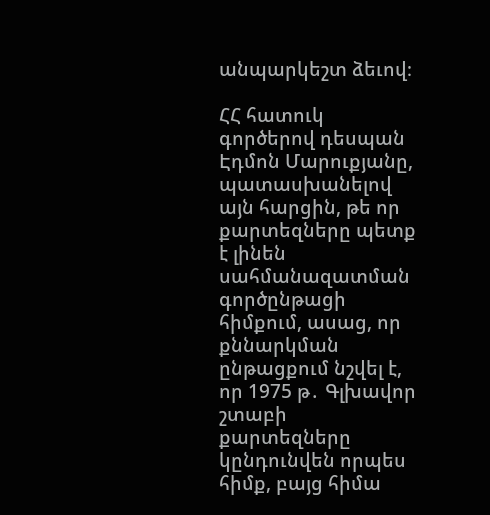անպարկեշտ ձեւով։

ՀՀ հատուկ գործերով դեսպան Էդմոն Մարուքյանը, պատասխանելով այն հարցին, թե որ քարտեզները պետք է լինեն սահմանազատման գործընթացի հիմքում, ասաց, որ քննարկման ընթացքում նշվել է, որ 1975 թ․ Գլխավոր շտաբի քարտեզները կընդունվեն որպես հիմք, բայց հիմա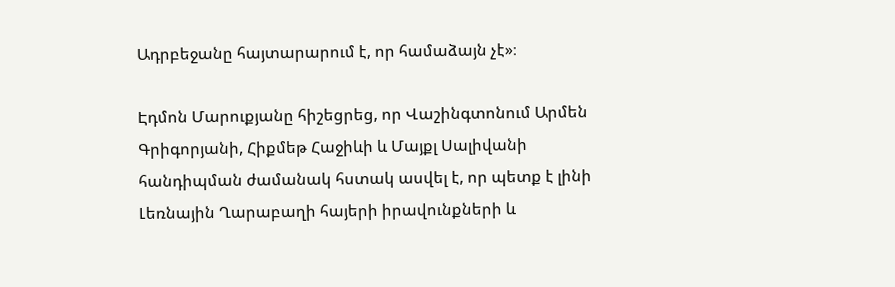Ադրբեջանը հայտարարում է, որ համաձայն չէ»։

Էդմոն Մարուքյանը հիշեցրեց, որ Վաշինգտոնում Արմեն Գրիգորյանի, Հիքմեթ Հաջիևի և Մայքլ Սալիվանի հանդիպման ժամանակ հստակ ասվել է, որ պետք է լինի Լեռնային Ղարաբաղի հայերի իրավունքների և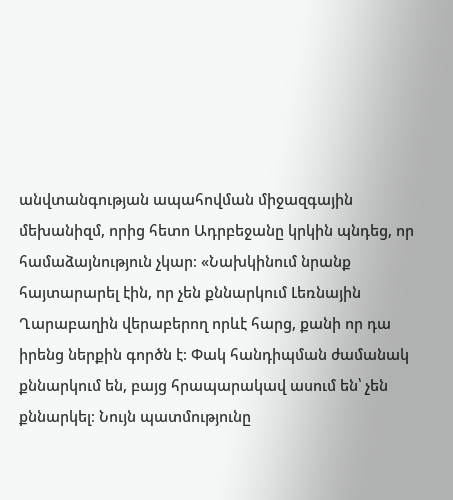անվտանգության ապահովման միջազգային մեխանիզմ, որից հետո Ադրբեջանը կրկին պնդեց, որ համաձայնություն չկար։ «Նախկինում նրանք հայտարարել էին, որ չեն քննարկում Լեռնային Ղարաբաղին վերաբերող որևէ հարց, քանի որ դա իրենց ներքին գործն է։ Փակ հանդիպման ժամանակ քննարկում են, բայց հրապարակավ ասում են՝ չեն քննարկել։ Նույն պատմությունը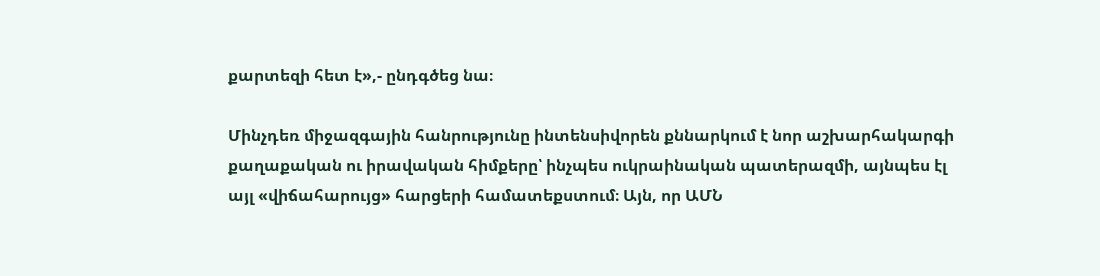քարտեզի հետ է»,- ընդգծեց նա։

Մինչդեռ միջազգային հանրությունը ինտենսիվորեն քննարկում է նոր աշխարհակարգի քաղաքական ու իրավական հիմքերը՝ ինչպես ուկրաինական պատերազմի, այնպես էլ այլ «վիճահարույց» հարցերի համատեքստում։ Այն, որ ԱՄՆ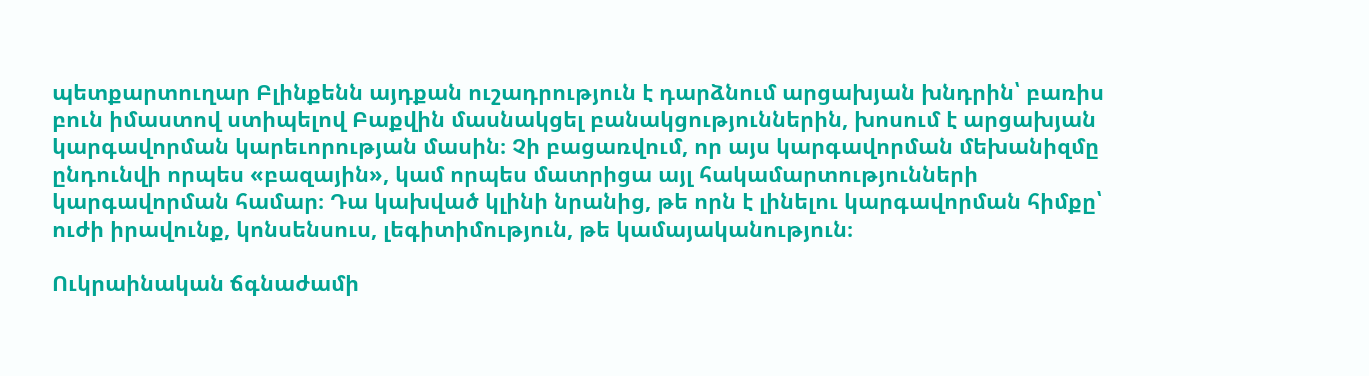պետքարտուղար Բլինքենն այդքան ուշադրություն է դարձնում արցախյան խնդրին՝ բառիս բուն իմաստով ստիպելով Բաքվին մասնակցել բանակցություններին, խոսում է արցախյան կարգավորման կարեւորության մասին։ Չի բացառվում, որ այս կարգավորման մեխանիզմը ընդունվի որպես «բազային», կամ որպես մատրիցա այլ հակամարտությունների կարգավորման համար։ Դա կախված կլինի նրանից, թե որն է լինելու կարգավորման հիմքը՝ ուժի իրավունք, կոնսենսուս, լեգիտիմություն, թե կամայականություն։

Ուկրաինական ճգնաժամի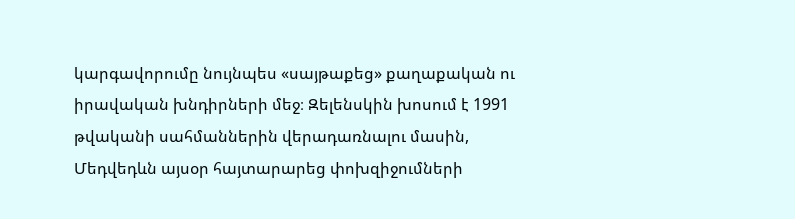կարգավորումը նույնպես «սայթաքեց» քաղաքական ու իրավական խնդիրների մեջ։ Զելենսկին խոսում է 1991 թվականի սահմաններին վերադառնալու մասին, Մեդվեդևն այսօր հայտարարեց փոխզիջումների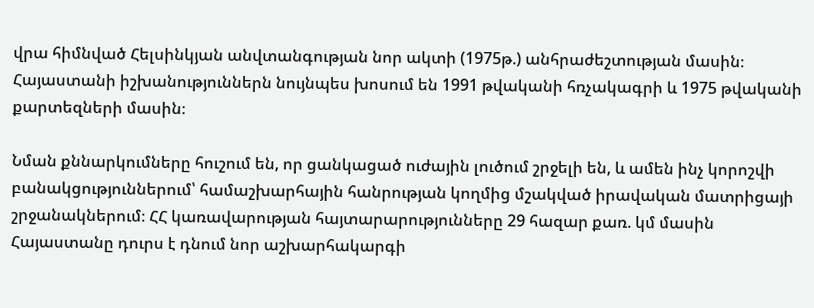վրա հիմնված Հելսինկյան անվտանգության նոր ակտի (1975թ.) անհրաժեշտության մասին։ Հայաստանի իշխանություններն նույնպես խոսում են 1991 թվականի հռչակագրի և 1975 թվականի քարտեզների մասին։

Նման քննարկումները հուշում են, որ ցանկացած ուժային լուծում շրջելի են, և ամեն ինչ կորոշվի բանակցություններում՝ համաշխարհային հանրության կողմից մշակված իրավական մատրիցայի շրջանակներում։ ՀՀ կառավարության հայտարարությունները 29 հազար քառ. կմ մասին Հայաստանը դուրս է դնում նոր աշխարհակարգի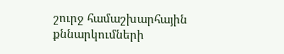շուրջ համաշխարհային քննարկումների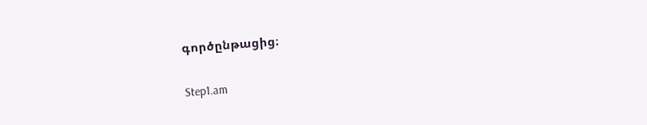գործընթացից։

Step1.am